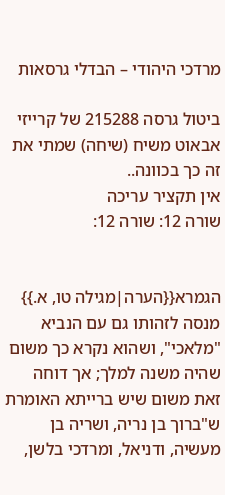מרדכי היהודי – הבדלי גרסאות

ביטול גרסה 215288 של קרייזי אבאוט משיח (שיחה) שמתי את זה כך בכוונה..
אין תקציר עריכה
שורה 12: שורה 12:


הגמרא{{הערה|מגילה טו, א.}} מנסה לזהותו גם עם הנביא "מלאכי", ושהוא נקרא כך משום שהיה משנה למלך; אך דוחה זאת משום שיש ברייתא האומרת ש"ברוך בן נריה, ושריה בן מעשיה, ודניאל, ומרדכי בלשן,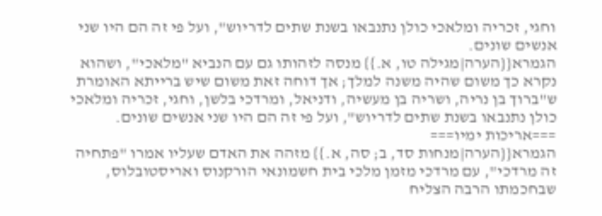וחגי, זכריה ומלאכי כולן נתנבאו בשנת שתים לדריוש", ועל פי זה הם היו שני אנשים שונים.
הגמרא{{הערה|מגילה טו, א.}} מנסה לזהותו גם עם הנביא "מלאכי", ושהוא נקרא כך משום שהיה משנה למלך; אך דוחה זאת משום שיש ברייתא האומרת ש"ברוך בן נריה, ושריה בן מעשיה, ודניאל, ומרדכי בלשן, וחגי, זכריה ומלאכי כולן נתנבאו בשנת שתים לדריוש", ועל פי זה הם היו שני אנשים שונים.
===אריכות ימיו===
הגמרא{{הערה|מנחות סד, ב; סה, א.}} מזהה את האדם שעליו אמרו "פתחיה זה מרדכי", עם מרדכי מזמן מלכי בית חשמונאי הורקנוס ואריסטובלוס, שבחכמתו הרבה הצליח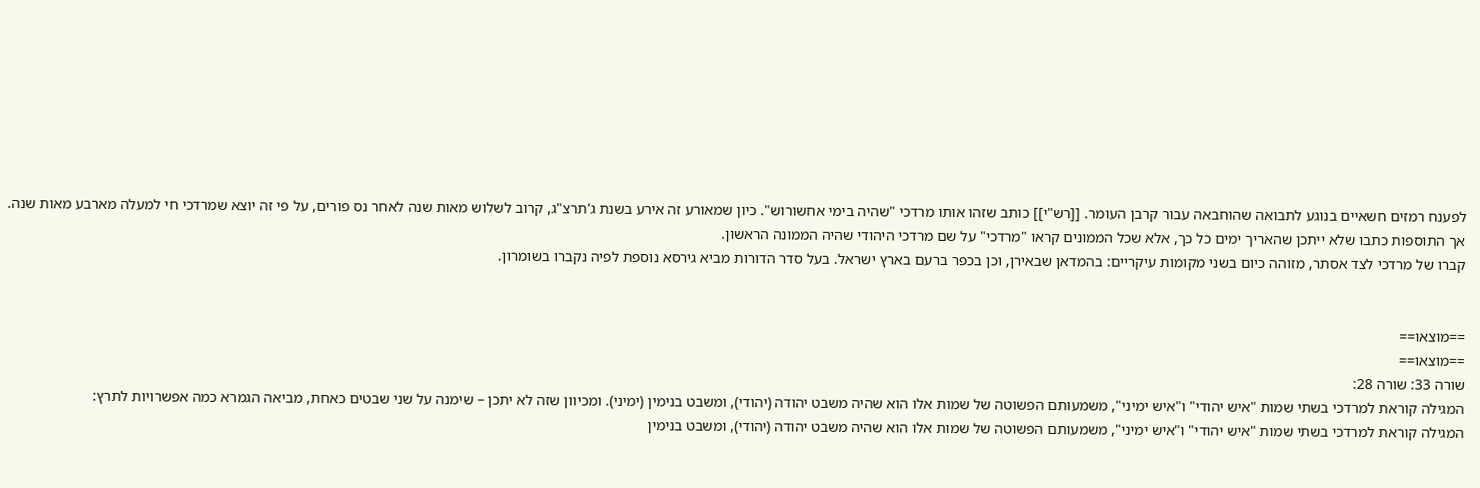לפענח רמזים חשאיים בנוגע לתבואה שהוחבאה עבור קרבן העומר. [[רש"י]] כותב שזהו אותו מרדכי "שהיה בימי אחשורוש". כיון שמאורע זה אירע בשנת ג'תרצ"ג, קרוב לשלוש מאות שנה לאחר נס פורים, על פי זה יוצא שמרדכי חי למעלה מארבע מאות שנה. אך התוספות כתבו שלא ייתכן שהאריך ימים כל כך, אלא שכל הממונים קראו "מרדכי" על שם מרדכי היהודי שהיה הממונה הראשון.
קברו של מרדכי לצד אסתר, מזוהה כיום בשני מקומות עיקריים: בהמדאן שבאירן, וכן בכפר ברעם בארץ ישראל. בעל סדר הדורות מביא גירסא נוספת לפיה נקברו בשומרון.


==מוצאו==
==מוצאו==
שורה 33: שורה 28:
המגילה קוראת למרדכי בשתי שמות "איש יהודי" ו"איש ימיני", משמעותם הפשוטה של שמות אלו הוא שהיה משבט יהודה (יהודי), ומשבט בנימין (ימיני). ומכיוון שזה לא יתכן – שימנה על שני שבטים כאחת, מביאה הגמרא כמה אפשרויות לתרץ:
המגילה קוראת למרדכי בשתי שמות "איש יהודי" ו"איש ימיני", משמעותם הפשוטה של שמות אלו הוא שהיה משבט יהודה (יהודי), ומשבט בנימין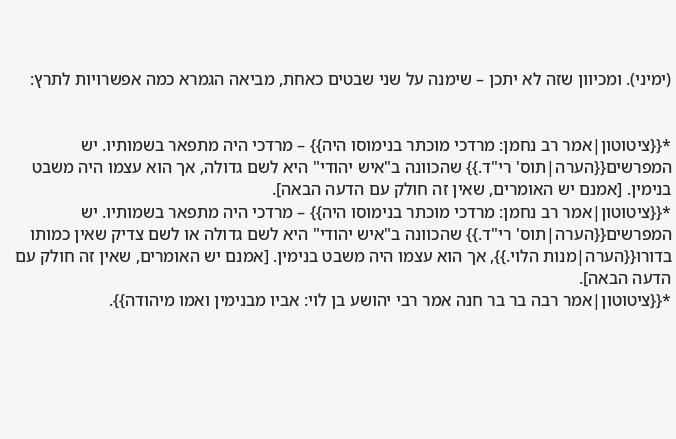(ימיני). ומכיוון שזה לא יתכן – שימנה על שני שבטים כאחת, מביאה הגמרא כמה אפשרויות לתרץ:


*{{ציטוטון|אמר רב נחמן: מרדכי מוכתר בנימוסו היה}} – מרדכי היה מתפאר בשמותיו. יש המפרשים{{הערה|תוס' רי"ד.}} שהכוונה ב"איש יהודי" היא לשם גדולה, אך הוא עצמו היה משבט בנימין. [אמנם יש האומרים, שאין זה חולק עם הדעה הבאה].
*{{ציטוטון|אמר רב נחמן: מרדכי מוכתר בנימוסו היה}} – מרדכי היה מתפאר בשמותיו. יש המפרשים{{הערה|תוס' רי"ד.}} שהכוונה ב"איש יהודי" היא לשם גדולה או לשם צדיק שאין כמותו בדורו{{הערה|מנות הלוי.}}, אך הוא עצמו היה משבט בנימין. [אמנם יש האומרים, שאין זה חולק עם הדעה הבאה].
*{{ציטוטון|אמר רבה בר בר חנה אמר רבי יהושע בן לוי: אביו מבנימין ואמו מיהודה}}.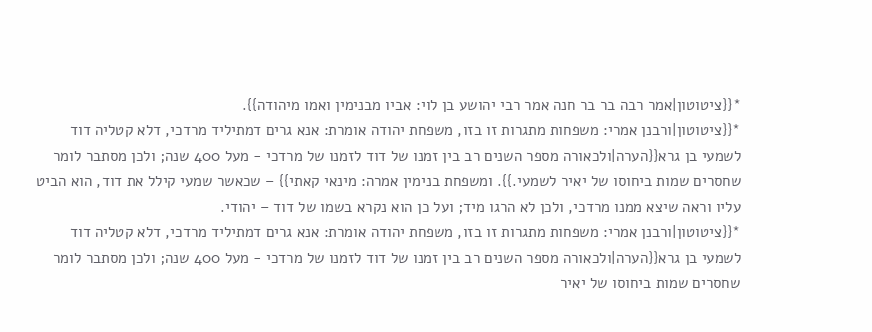*{{ציטוטון|אמר רבה בר בר חנה אמר רבי יהושע בן לוי: אביו מבנימין ואמו מיהודה}}.
*{{ציטוטון|ורבנן אמרי: משפחות מתגרות זו בזו, משפחת יהודה אומרת: אנא גרים דמתיליד מרדכי, דלא קטליה דוד לשמעי בן גרא{{הערה|ולכאורה מספר השנים רב בין זמנו של דוד לזמנו של מרדכי - מעל 400 שנה; ולכן מסתבר לומר שחסרים שמות ביחוסו של יאיר לשמעי.}}. ומשפחת בנימין אמרה: מינאי קאתי}} – שכאשר שמעי קילל את דוד, הוא הביט עליו וראה שיצא ממנו מרדכי, ולכן לא הרגו מיד; ועל כן הוא נקרא בשמו של דוד – יהודי.
*{{ציטוטון|ורבנן אמרי: משפחות מתגרות זו בזו, משפחת יהודה אומרת: אנא גרים דמתיליד מרדכי, דלא קטליה דוד לשמעי בן גרא{{הערה|ולכאורה מספר השנים רב בין זמנו של דוד לזמנו של מרדכי - מעל 400 שנה; ולכן מסתבר לומר שחסרים שמות ביחוסו של יאיר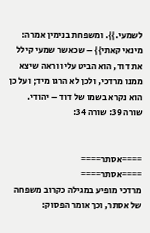לשמעי.}}. ומשפחת בנימין אמרה: מינאי קאתי}} – שכאשר שמעי קילל את דוד, הוא הביט עליו וראה שיצא ממנו מרדכי, ולכן לא הרגו מיד; ועל כן הוא נקרא בשמו של דוד – יהודי.
שורה 39: שורה 34:


====אסתר====
====אסתר====
מרדכי מופיע במגילה כקרוב משפחה של אסתר, וכך אומר הפסוק: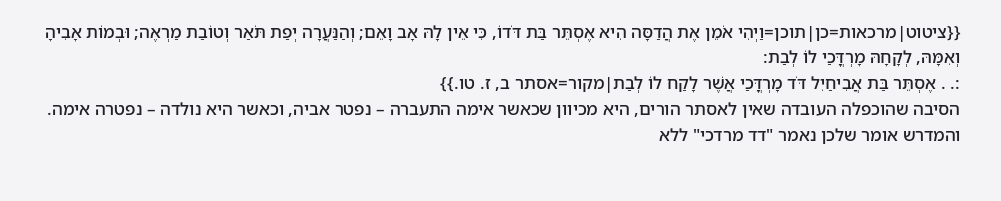{{ציטוט|מרכאות=כן|תוכן=וַיְהִי אֹמֵן אֶת הֲדַסָּה הִיא אֶסְתֵּר בַּת דֹּדוֹ, כִּי אֵין לָהּ אָב וָאֵם; וְהַנַּעֲרָה יְפַת תֹּאַר וְטוֹבַת מַרְאֶה; וּבְמוֹת אָבִיהָ וְאִמָּהּ, לְקָחָהּ מָרְדֳּכַי לוֹ לְבַת:
:. . אֶסְתֵּר בַּת אֲבִיחַיִל דֹּד מָרְדֳּכַי אֲשֶׁר לָקַח לוֹ לְבַת|מקור=אסתר ב, ז. טו.}}
הסיבה שהוכפלה העובדה שאין לאסתר הורים, היא מכיוון שכאשר אימה התעברה – נפטר אביה, וכאשר היא נולדה – נפטרה אימה. והמדרש אומר שלכן נאמר "דד מרדכי" ללא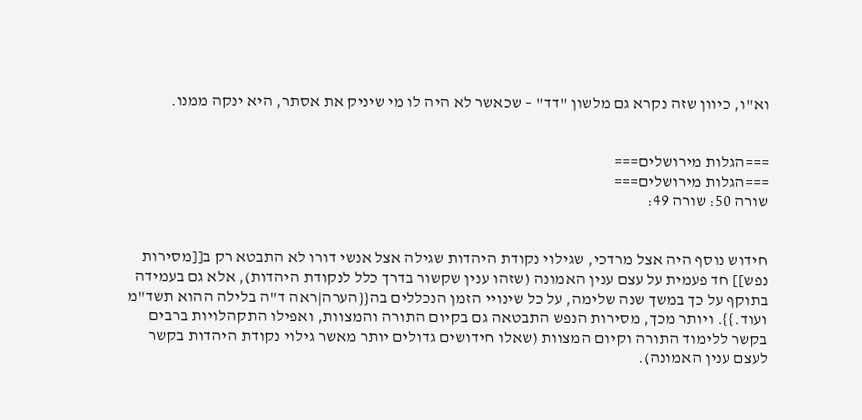וא"ו, כיוון שזה נקרא גם מלשון "דד" – שכאשר לא היה לו מי שיניק את אסתר, היא ינקה ממנו.


===הגלות מירושלים===
===הגלות מירושלים===
שורה 50: שורה 49:


חידוש נוסף היה אצל מרדכי, שגילוי נקודת היהדות שגילה אצל אנשי דורו לא התבטא רק ב[[מסירות נפש]] חד פעמית על עצם ענין האמונה (שזהו ענין שקשור בדרך כלל לנקודת היהדות), אלא גם בעמידה בתוקף על כך במשך שנה שלימה, על כל שינויי הזמן הנכללים בה{{הערה|ראה ד"ה בלילה ההוא תשד"מ ועוד.}}. ויותר מכך, מסירות הנפש התבטאה גם בקיום התורה והמצוות, ואפילו התקהלויות ברבים בקשר ללימוד התורה וקיום המצוות (שאלו חידושים גדולים יותר מאשר גילוי נקודת היהדות בקשר לעצם ענין האמונה).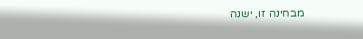מבחינה זו, ישנה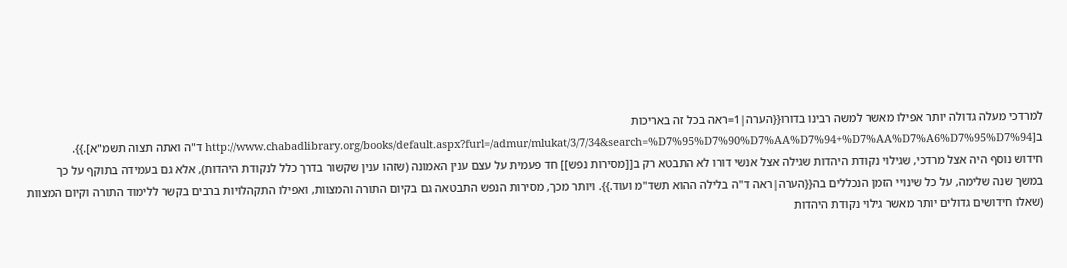למרדכי מעלה גדולה יותר אפילו מאשר למשה רבינו בדורו{{הערה|1=ראה בכל זה באריכות ב[http://www.chabadlibrary.org/books/default.aspx?furl=/admur/mlukat/3/7/34&search=%D7%95%D7%90%D7%AA%D7%94+%D7%AA%D7%A6%D7%95%D7%94 ד"ה ואתה תצוה תשמ"א].}}.
חידוש נוסף היה אצל מרדכי, שגילוי נקודת היהדות שגילה אצל אנשי דורו לא התבטא רק ב[[מסירות נפש]] חד פעמית על עצם ענין האמונה (שזהו ענין שקשור בדרך כלל לנקודת היהדות), אלא גם בעמידה בתוקף על כך במשך שנה שלימה, על כל שינויי הזמן הנכללים בה{{הערה|ראה ד"ה בלילה ההוא תשד"מ ועוד.}}. ויותר מכך, מסירות הנפש התבטאה גם בקיום התורה והמצוות, ואפילו התקהלויות ברבים בקשר ללימוד התורה וקיום המצוות (שאלו חידושים גדולים יותר מאשר גילוי נקודת היהדות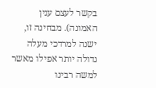בקשר לעצם ענין האמונה). מבחינה זו, ישנה למרדכי מעלה גדולה יותר אפילו מאשר למשה רבינו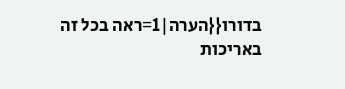בדורו{{הערה|1=ראה בכל זה באריכות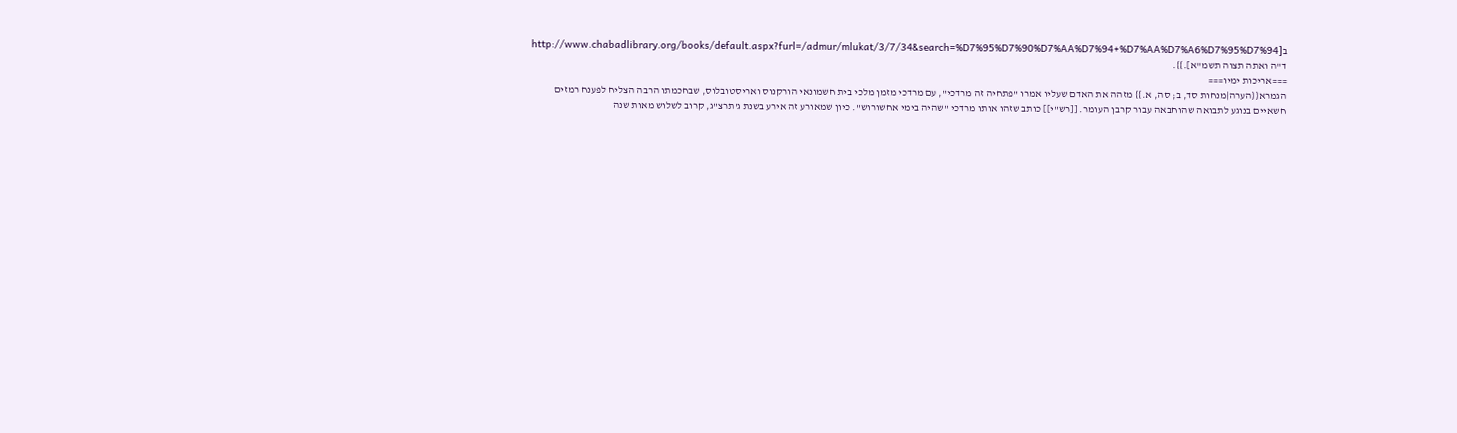ב[http://www.chabadlibrary.org/books/default.aspx?furl=/admur/mlukat/3/7/34&search=%D7%95%D7%90%D7%AA%D7%94+%D7%AA%D7%A6%D7%95%D7%94 ד"ה ואתה תצוה תשמ"א].}}.
===אריכות ימיו===
הגמרא{{הערה|מנחות סד, ב; סה, א.}} מזהה את האדם שעליו אמרו "פתחיה זה מרדכי", עם מרדכי מזמן מלכי בית חשמונאי הורקנוס ואריסטובלוס, שבחכמתו הרבה הצליח לפענח רמזים חשאיים בנוגע לתבואה שהוחבאה עבור קרבן העומר. [[רש"י]] כותב שזהו אותו מרדכי "שהיה בימי אחשורוש". כיון שמאורע זה אירע בשנת ג'תרצ"ג, קרוב לשלוש מאות שנה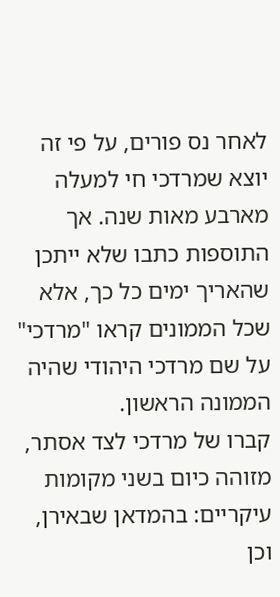לאחר נס פורים, על פי זה יוצא שמרדכי חי למעלה מארבע מאות שנה. אך התוספות כתבו שלא ייתכן שהאריך ימים כל כך, אלא שכל הממונים קראו "מרדכי" על שם מרדכי היהודי שהיה הממונה הראשון.
קברו של מרדכי לצד אסתר, מזוהה כיום בשני מקומות עיקריים: בהמדאן שבאירן, וכן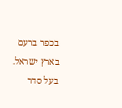בכפר ברעם בארץ ישראל. בעל סדר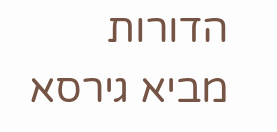הדורות מביא גירסא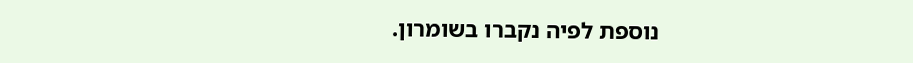נוספת לפיה נקברו בשומרון.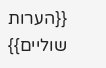{{הערות שוליים}}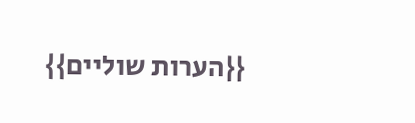{{הערות שוליים}}